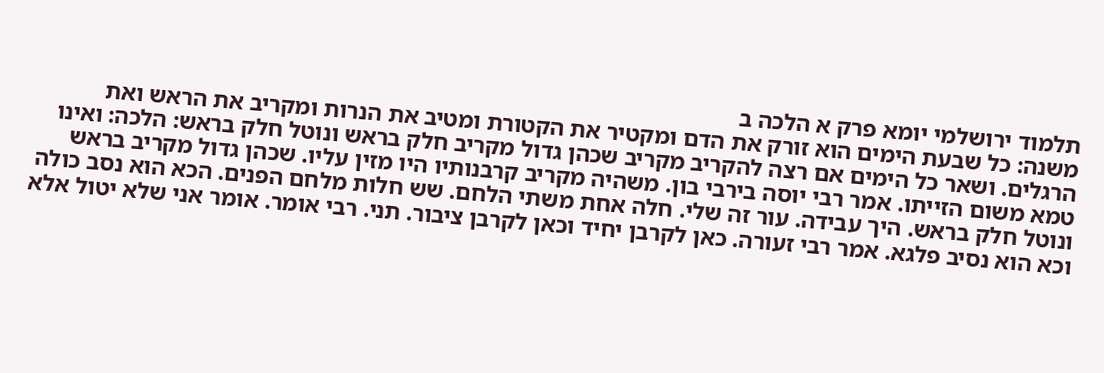תלמוד ירושלמי יומא פרק א הלכה ב
משנה: כל שבעת הימים הוא זורק את הדם ומקטיר את הקטורת ומטיב את הנרות ומקריב את הראש ואת הרגלים. ושאר כל הימים אם רצה להקריב מקריב שכהן גדול מקריב חלק בראש ונוטל חלק בראש: הלכה: ואינו טמא משום הזייתו. אמר רבי יוסה בירבי בון. משהיה מקריב קרבנותיו היו מזין עליו. שכהן גדול מקריב בראש ונוטל חלק בראש. היך עבידה. עור זה שלי. חלה אחת משתי הלחם. שש חלות מלחם הפנים. הכא הוא נסב כולה וכא הוא נסיב פלגא. אמר רבי זעורה. כאן לקרבן יחיד וכאן לקרבן ציבור. תני. רבי אומר. אומר אני שלא יטול אלא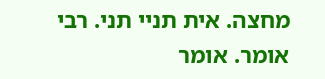מחצה. אית תניי תני. רבי אומר. אומר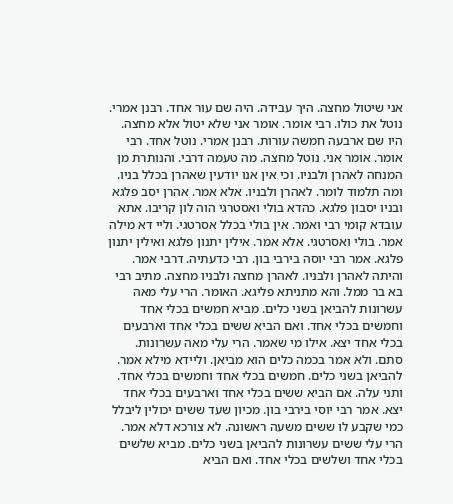אני שיטול מחצה. היך עבידה. היה שם עור אחד. רבנן אמרי. נוטל את כולו. רבי אומר. אומר אני שלא יטול אלא מחצה. היו שם ארבעה חמשה עורות. רבנן אמרי. נוטל אחד. רבי אומר. אומר אני. נוטל מחצה. מה טעמה דרבי. והנותרת מן המנחה לאהרן ולבניו. וכי אין אנו יודעין שאהרן בכלל בניו. ומה תלמוד לומר. לאהרן ולבניו. אלא אמר. אהרן יסב פלגא ובניו יסבון פלגא. כהדא בולי ואסטרגי הוה לון קריבו. אתא עובדא קומי רבי ואמר. אין בולי בכלל אסרטגי. וליי דא מילה אמר. בולי ואסרטגי. אלא אמר. אילין יתנון פלגא ואילין יתנון פלגא. אמר רבי יוסה בירבי בון. רבי כדעתיה. דרבי אמר. והיתה לאהרן ולבניו. לאהרן מחצה ולבניו מחצה. מתיב רבי בא בר ממל. והא מתניתא פליגא. האומר. הרי עלי מאה עשרונות להביאן בשני כלים. מביא חמשים בכלי אחד וחמשים בכלי אחד. ואם הביא ששים בכלי אחד וארבעים בכלי אחד יצא. אילו מי שאמר. הרי עלי מאה עשרונות. סתם. ולא אמר בכמה כלים הוא מביאן. וליידא מילא אמר. להביאן בשני כלים. חמשים בכלי אחד וחמשים בכלי אחד. ותני עלה. אם הביא ששים בכלי אחד וארבעים בכלי אחד יצא. אמר רבי יוסי בירבי בון. מכיון שעד ששים יכולין ליבלל כמי שקבע לו ששים משעה ראשונה. לא צורכא דלא אמר. הרי עלי ששים עשרונות להביאן בשני כלים. מביא שלשים בכלי אחד ושלשים בכלי אחד. ואם הביא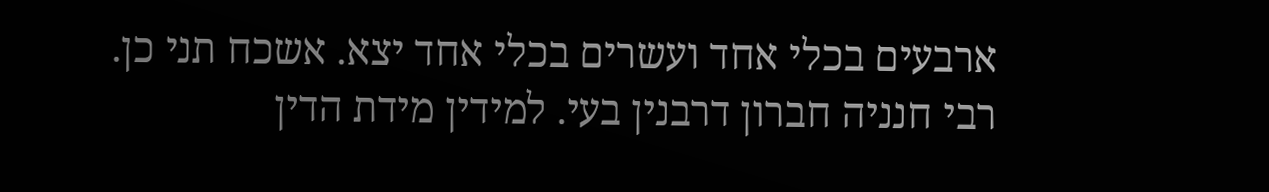ארבעים בכלי אחד ועשרים בכלי אחד יצא. אשכח תני כן. רבי חנניה חברון דרבנין בעי. למידין מידת הדין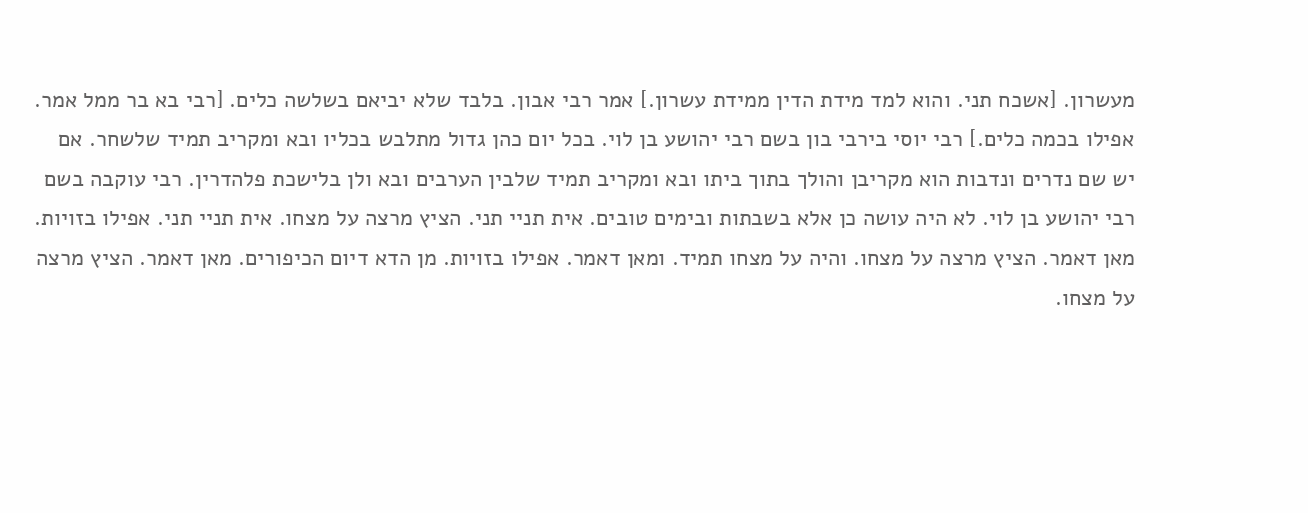מעשרון. [אשכח תני. והוא למד מידת הדין ממידת עשרון.] אמר רבי אבון. בלבד שלא יביאם בשלשה כלים. [רבי בא בר ממל אמר. אפילו בכמה כלים.] רבי יוסי בירבי בון בשם רבי יהושע בן לוי. בכל יום כהן גדול מתלבש בכליו ובא ומקריב תמיד שלשחר. אם יש שם נדרים ונדבות הוא מקריבן והולך בתוך ביתו ובא ומקריב תמיד שלבין הערבים ובא ולן בלישכת פלהדרין. רבי עוקבה בשם רבי יהושע בן לוי. לא היה עושה כן אלא בשבתות ובימים טובים. אית תניי תני. הציץ מרצה על מצחו. אית תניי תני. אפילו בזויות. מאן דאמר. הציץ מרצה על מצחו. והיה על מצחו תמיד. ומאן דאמר. אפילו בזויות. מן הדא דיום הכיפורים. מאן דאמר. הציץ מרצה על מצחו.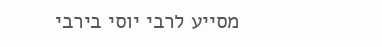מסייע לרבי יוסי בירבי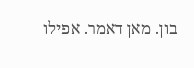בון. מאן דאמר. אפילו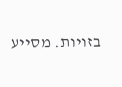בזויות. מסייע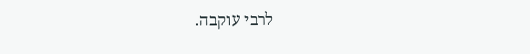לרבי עוקבה.